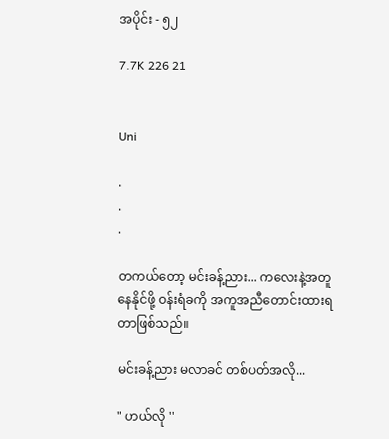အပိုင်း - ၅၂

7.7K 226 21


Uni

.
.
.

တကယ်တော့ မင်းခန့်ညား... ကလေးနဲ့အတူနေနိုင်ဖို့ ဝန်းရံခကို အကူအညီတောင်းထားရတာဖြစ်သည်။

မင်းခန့်ညား မလာခင် တစ်ပတ်အလို...

" ဟယ်လို ''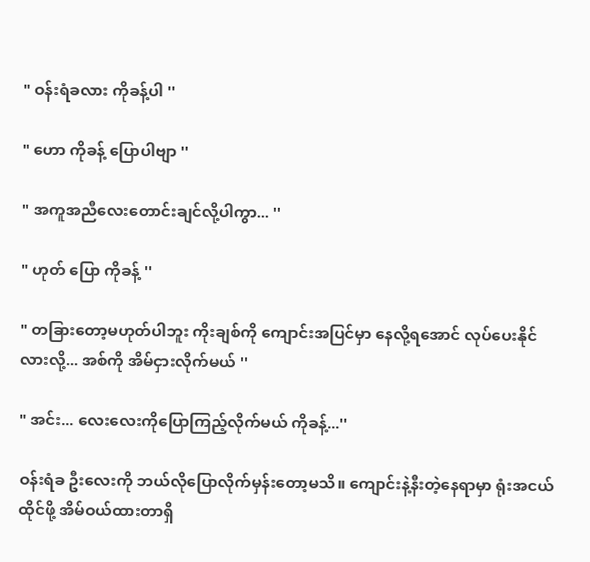" ဝန်းရံခလား ကိုခန့်ပါ ''

" ဟော ကိုခန့် ပြောပါဗျာ ''

" အကူအညီလေးတောင်းချင်လို့ပါကွာ... ''

" ဟုတ် ပြော ကိုခန့် ''

" တခြားတော့မဟုတ်ပါဘူး ကိုးချစ်ကို ကျောင်းအပြင်မှာ နေလို့ရအောင် လုပ်ပေးနိုင်လားလို့... အစ်ကို အိမ်ငှားလိုက်မယ် ''

" အင်း... လေးလေးကိုပြောကြည့်လိုက်မယ် ကိုခန့်...''

ဝန်းရံခ ဦးလေးကို ဘယ်လိုပြောလိုက်မှန်းတော့မသိ။ ကျောင်းနဲ့နီးတဲ့နေရာမှာ ရုံးအငယ်ထိုင်ဖို့ အိမ်ဝယ်ထားတာရှိ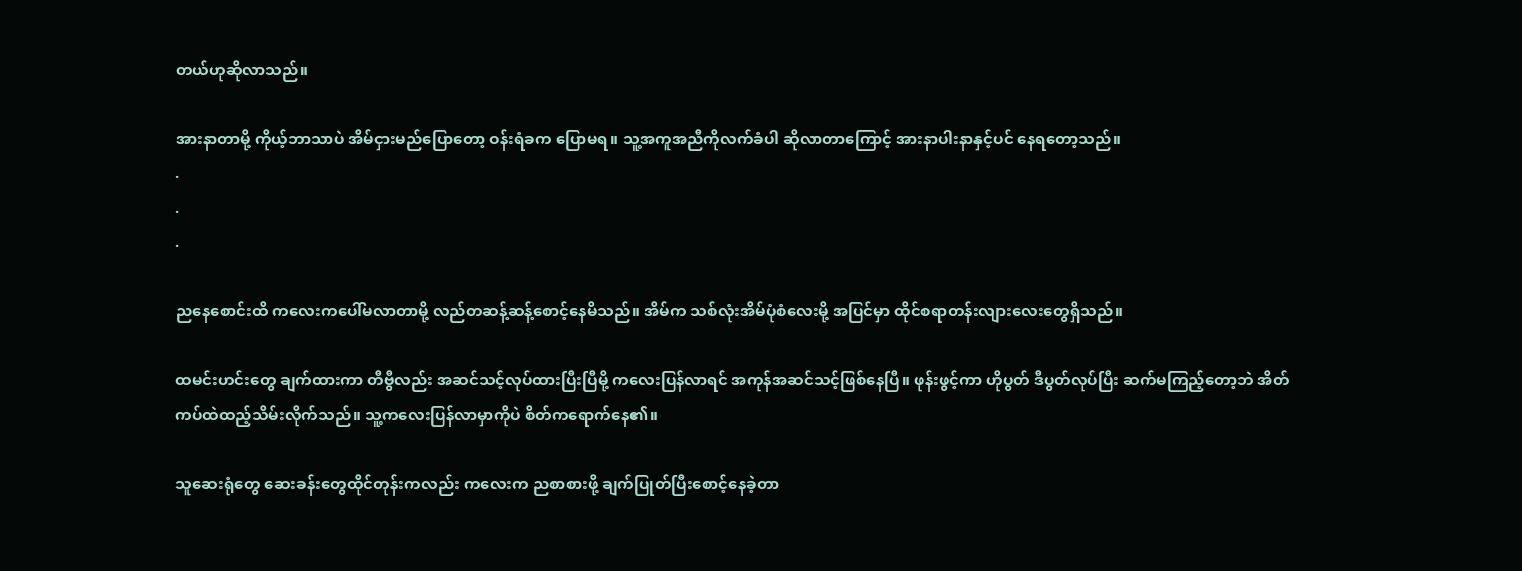တယ်ဟုဆိုလာသည်။

အားနာတာမို့ ကိုယ့်ဘာသာပဲ အိမ်ငှားမည်ပြောတော့ ဝန်းရံခက ပြောမရ။ သူ့အကူအညီကိုလက်ခံပါ ဆိုလာတာကြောင့် အားနာပါးနာနှင့်ပင် နေရတော့သည်။
.
.
.

ညနေစောင်းထိ ကလေးကပေါ်မလာတာမို့ လည်တဆန့်ဆန့်စောင့်နေမိသည်။ အိမ်က သစ်လုံးအိမ်ပုံစံလေးမို့ အပြင်မှာ ထိုင်စရာတန်းလျားလေးတွေရှိသည်။

ထမင်းဟင်းတွေ ချက်ထားကာ တီဗွီလည်း အဆင်သင့်လုပ်ထားပြီးပြီမို့ ကလေးပြန်လာရင် အကုန်အဆင်သင့်ဖြစ်နေပြီ။ ဖုန်းဖွင့်ကာ ဟိုပွတ် ဒီပွတ်လုပ်ပြီး ဆက်မကြည့်တော့ဘဲ အိတ်ကပ်ထဲထည့်သိမ်းလိုက်သည်။ သူ့ကလေးပြန်လာမှာကိုပဲ စိတ်ကရောက်နေ၏။

သူဆေးရုံတွေ ဆေးခန်းတွေထိုင်တုန်းကလည်း ကလေးက ညစာစားဖို့ ချက်ပြုတ်ပြီးစောင့်နေခဲ့တာ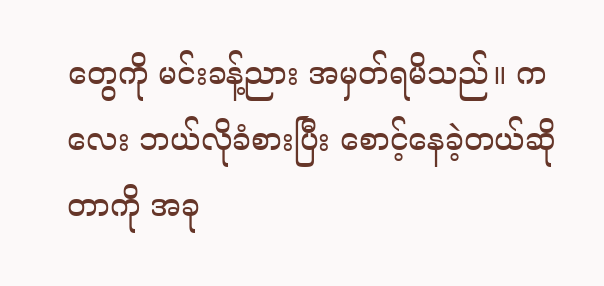တွေကို မင်းခန့်ညား အမှတ်ရမိသည်။ ကလေး ဘယ်လိုခံစားပြီး စောင့်နေခဲ့တယ်ဆိုတာကို အခု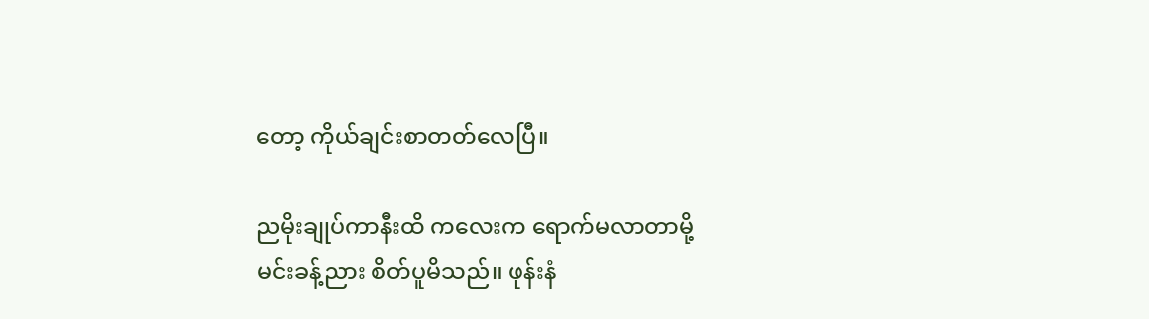တော့ ကိုယ်ချင်းစာတတ်လေပြီ။

ညမိုးချုပ်ကာနီးထိ ကလေးက ရောက်မလာတာမို့ မင်းခန့်ညား စိတ်ပူမိသည်။ ဖုန်းနံ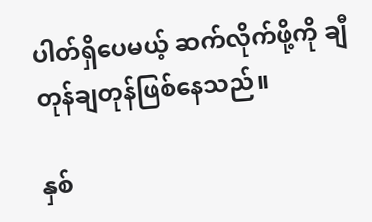ပါတ်ရှိပေမယ့် ဆက်လိုက်ဖို့ကို ချီတုန်ချတုန်ဖြစ်နေသည်။

နှစ်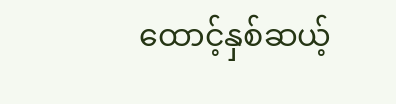ထောင့်နှစ်ဆယ့်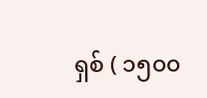ရှစ် ( ၁၅၀၀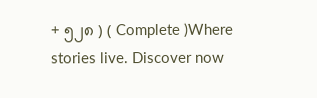+ ၅၂၈ ) ( Complete )Where stories live. Discover now